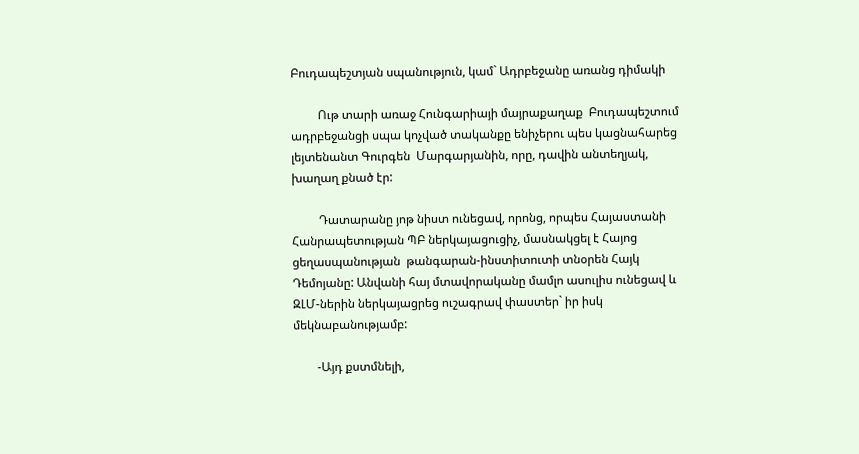Բուդապեշտյան սպանություն, կամ` Ադրբեջանը առանց դիմակի

         Ութ տարի առաջ Հունգարիայի մայրաքաղաք  Բուդապեշտում ադրբեջանցի սպա կոչված տականքը ենիչերու պես կացնահարեց լեյտենանտ Գուրգեն  Մարգարյանին, որը, դավին անտեղյակ, խաղաղ քնած էր:

         Դատարանը յոթ նիստ ունեցավ, որոնց, որպես Հայաստանի Հանրապետության ՊԲ ներկայացուցիչ, մասնակցել է Հայոց ցեղասպանության  թանգարան-ինստիտուտի տնօրեն Հայկ Դեմոյանը: Անվանի հայ մտավորականը մամլո ասուլիս ունեցավ և ԶԼՄ-ներին ներկայացրեց ուշագրավ փաստեր` իր իսկ  մեկնաբանությամբ:

        -Այդ քստմնելի,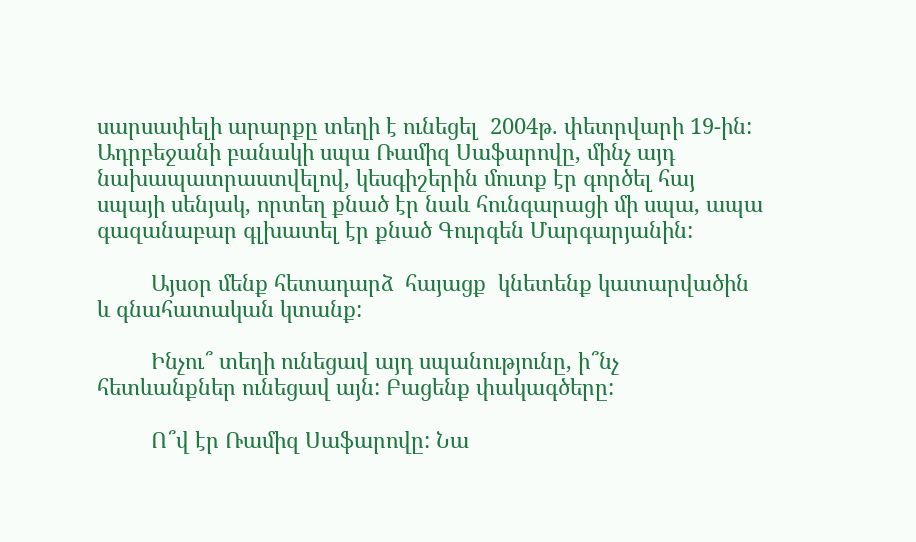սարսափելի արարքը տեղի է ունեցել  2004թ. փետրվարի 19-ին: Ադրբեջանի բանակի սպա Ռամիզ Սաֆարովը, մինչ այդ նախապատրաստվելով, կեսգիշերին մուտք էր գործել հայ սպայի սենյակ, որտեղ քնած էր նաև հունգարացի մի սպա, ապա գազանաբար գլխատել էր քնած Գուրգեն Մարգարյանին:

         Այսօր մենք հետադարձ  հայացք  կնետենք կատարվածին և գնահատական կտանք:

         Ինչու՞ տեղի ունեցավ այդ սպանությունը, ի՞նչ հետևանքներ ունեցավ այն: Բացենք փակագծերը:

         Ո՞վ էր Ռամիզ Սաֆարովը: Նա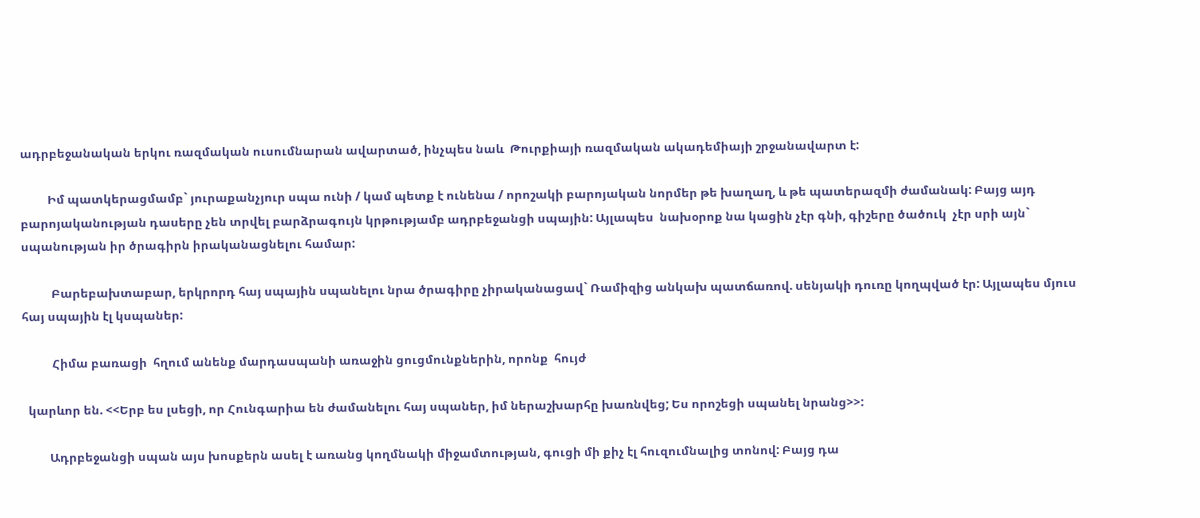ադրբեջանական երկու ռազմական ուսումնարան ավարտած, ինչպես նաև  Թուրքիայի ռազմական ակադեմիայի շրջանավարտ է:

         Իմ պատկերացմամբ` յուրաքանչյուր սպա ունի / կամ պետք է ունենա / որոշակի բարոյական նորմեր թե խաղաղ, և թե պատերազմի ժամանակ: Բայց այդ բարոյականության դասերը չեն տրվել բարձրագույն կրթությամբ ադրբեջանցի սպային: Այլապես  նախօրոք նա կացին չէր գնի, գիշերը ծածուկ  չէր սրի այն` սպանության իր ծրագիրն իրականացնելու համար:

          Բարեբախտաբար, երկրորդ հայ սպային սպանելու նրա ծրագիրը չիրականացավ` Ռամիզից անկախ պատճառով. սենյակի դուռը կողպված էր: Այլապես մյուս հայ սպային էլ կսպաներ:

          Հիմա բառացի  հղում անենք մարդասպանի առաջին ցուցմունքներին, որոնք  հույժ

  կարևոր են. <<Երբ ես լսեցի, որ Հունգարիա են ժամանելու հայ սպաներ, իմ ներաշխարհը խառնվեց; Ես որոշեցի սպանել նրանց>>:

         Ադրբեջանցի սպան այս խոսքերն ասել է առանց կողմնակի միջամտության, գուցի մի քիչ էլ հուզումնալից տոնով: Բայց դա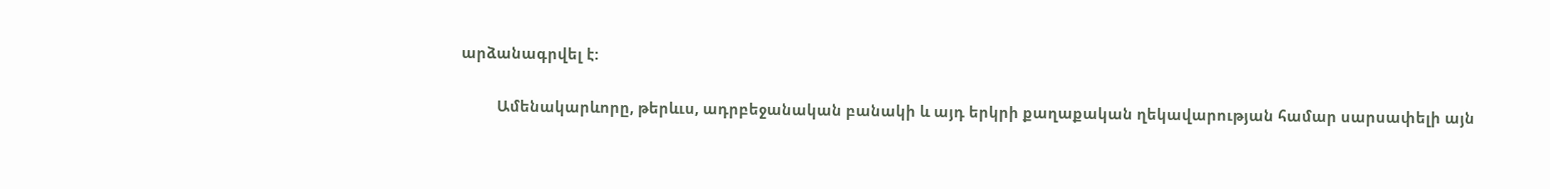արձանագրվել է:

         Ամենակարևորը, թերևւս, ադրբեջանական բանակի և այդ երկրի քաղաքական ղեկավարության համար սարսափելի այն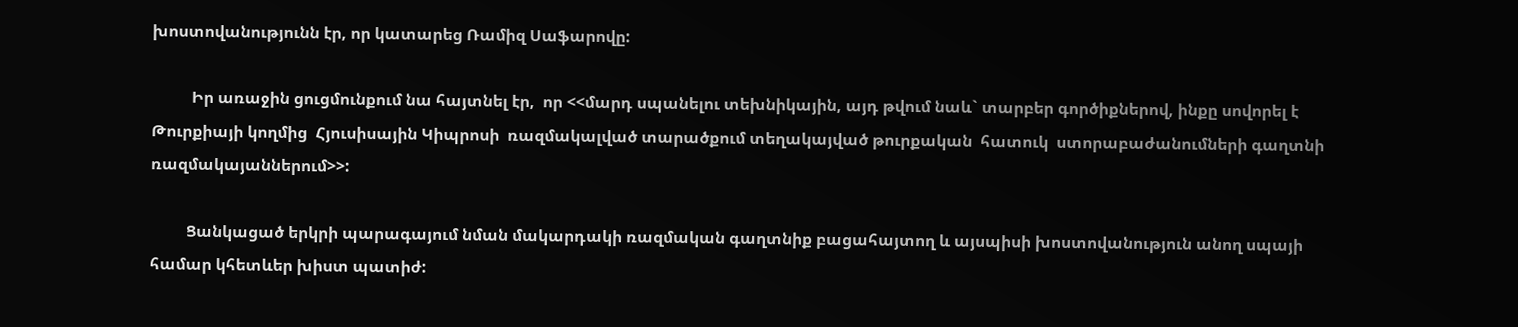խոստովանությունն էր, որ կատարեց Ռամիզ Սաֆարովը:

          Իր առաջին ցուցմունքում նա հայտնել էր,  որ <<մարդ սպանելու տեխնիկային, այդ թվում նաև` տարբեր գործիքներով, ինքը սովորել է Թուրքիայի կողմից  Հյուսիսային Կիպրոսի  ռազմակալված տարածքում տեղակայված թուրքական  հատուկ  ստորաբաժանումների գաղտնի ռազմակայաններում>>:

         Ցանկացած երկրի պարագայում նման մակարդակի ռազմական գաղտնիք բացահայտող և այսպիսի խոստովանություն անող սպայի համար կհետևեր խիստ պատիժ: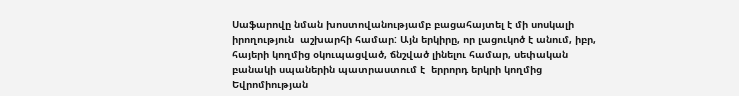Սաֆարովը նման խոստովանությամբ բացահայտել է մի սոսկալի իրողություն  աշխարհի համար: Այն երկիրը, որ լացուկոծ է անում, իբր, հայերի կողմից օկուպացված, ճնշված լինելու համար, սեփական բանակի սպաներին պատրաստում է  երրորդ երկրի կողմից  Եվրոմիության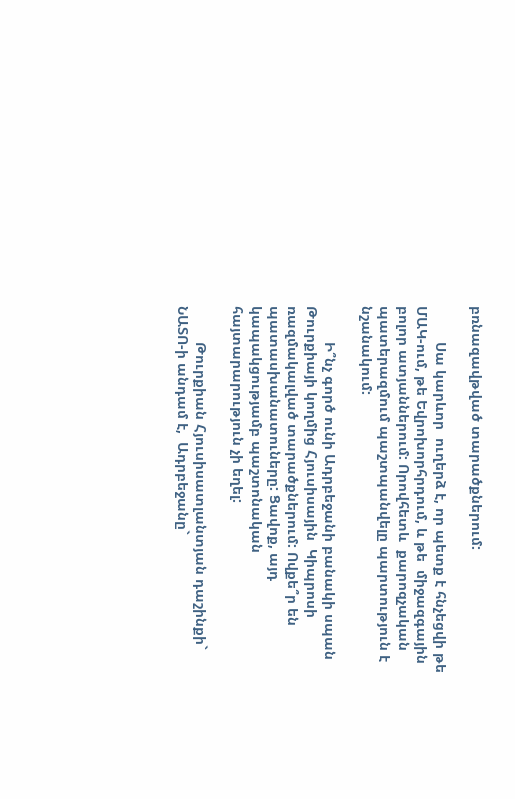բռնազավթված տարածքներում:

         Սա կարևոր  ուղերձ է, որ պետք է հնչեցվի թե ՄԱԿ-ում, թե Եվրոխորհրդում, և թե  միջազգային բոլոր ատյաններում: Որովհետև  քարոզչական պատերազմում պաշտպանվելը պարտություն է նշանակում:

         Ի՞նչ գործ ունի Ադրբեջանի բանակի սպան  Թուրքիայի կողմից Հյուսիսային  Կիպրոսի  ռազմակալված տարածքներում: Ովքե՞ր են պատասխանատուները: Ցավոք, այդ կապակցությամբ պաշտոնական հայտարարություն չի եղել:

         Թուրքիան Հյուսիսատլանտյան դաշինքի` ՆԱՏՈ-ի անդամ է,  Ադրբեջանը`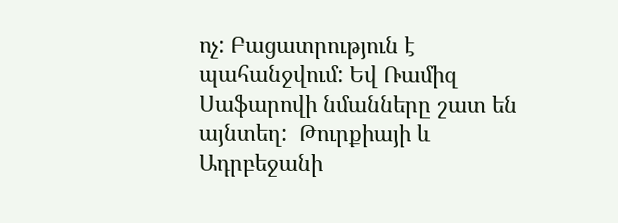ոչ: Բացատրություն է պահանջվում: Եվ Ռամիզ Սաֆարովի նմանները շատ են այնտեղ:  Թուրքիայի և Ադրբեջանի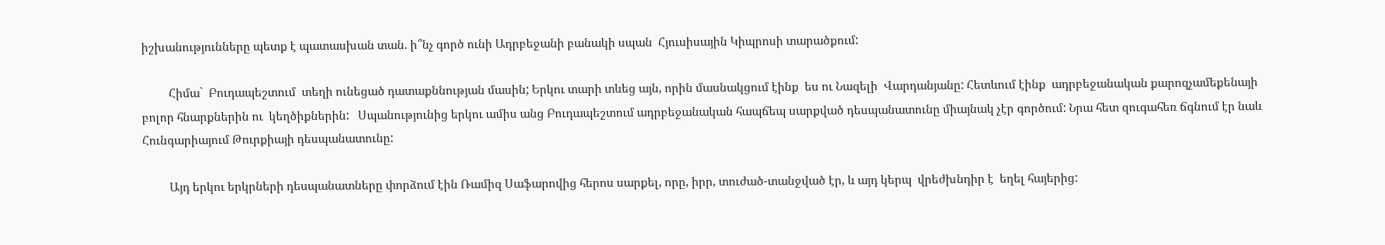իշխանությունները պետք է պատասխան տան. ի՞նչ գործ ունի Ադրբեջանի բանակի սպան  Հյուսիսային Կիպրոսի տարածքում:

         Հիմա`  Բուդապեշտում  տեղի ունեցած դատաքննության մասին; Երկու տարի տևեց այն, որին մասնակցում էինք  ես ու Նազելի  Վարդանյանը: Հետևում էինք  ադրբեջանական քարոզչամեքենայի բոլոր հնարքներին ու  կեղծիքներին:   Սպանությունից երկու ամիս անց Բուդապեշտում ադրբեջանական հապճեպ սարքված դեսպանատունը միայնակ չէր գործում: Նրա հետ զուգահեռ ճգնում էր նաև Հունգարիայում Թուրքիայի դեսպանատունը:

         Այդ երկու երկրների դեսպանատները փորձում էին Ռամիզ Սաֆարովից հերոս սարքել, որը, իրր, տուժած-տանջված էր, և այդ կերպ  վրեժխնդիր է  եղել հայերից: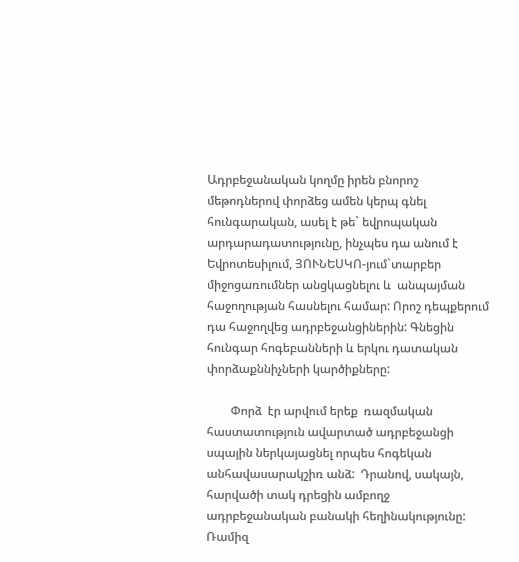Ադրբեջանական կողմը իրեն բնորոշ մեթոդներով փորձեց ամեն կերպ գնել հունգարական, ասել է թե` եվրոպական արդարադատությունը, ինչպես դա անում է Եվրոտեսիլում, ՅՈՒՆԵՍԿՈ-յում`տարբեր միջոցառումներ անցկացնելու և  անպայման հաջողության հասնելու համար: Որոշ դեպքերում դա հաջողվեց ադրբեջանցիներին: Գնեցին հունգար հոգեբանների և երկու դատական փորձաքննիչների կարծիքները:

        Փորձ  էր արվում երեք  ռազմական  հաստատություն ավարտած ադրբեջանցի սպային ներկայացնել որպես հոգեկան  անհավասարակշիռ անձ:  Դրանով, սակայն,  հարվածի տակ դրեցին ամբողջ ադրբեջանական բանակի հեղինակությունը: Ռամիզ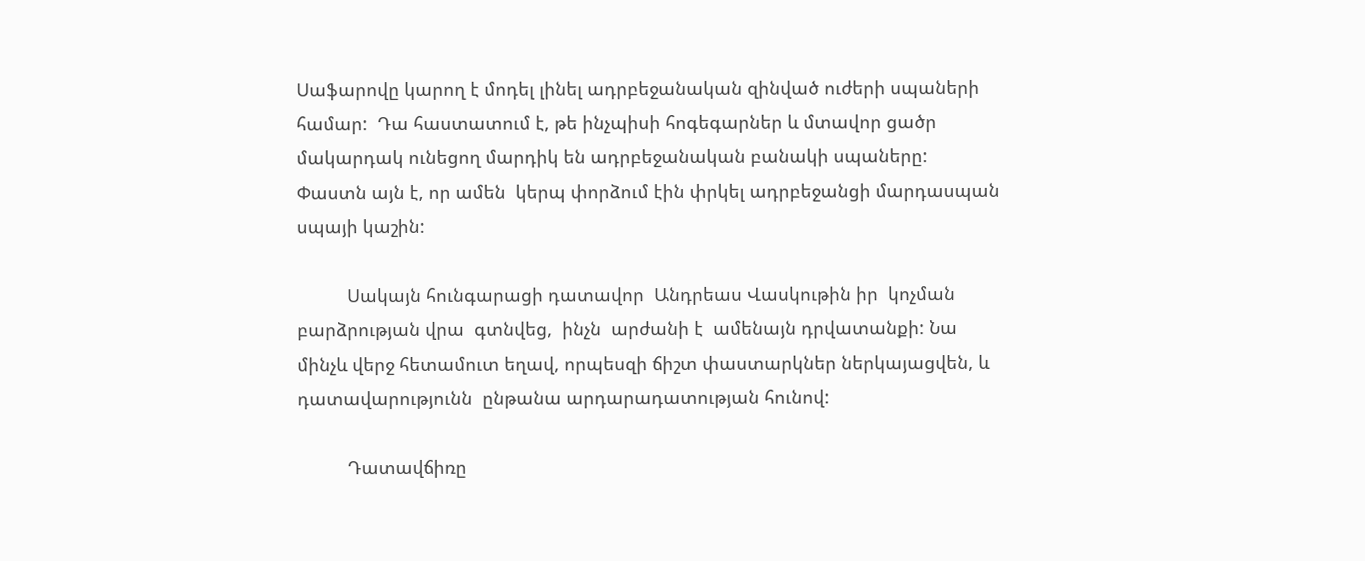Սաֆարովը կարող է մոդել լինել ադրբեջանական զինված ուժերի սպաների համար:  Դա հաստատում է, թե ինչպիսի հոգեգարներ և մտավոր ցածր մակարդակ ունեցող մարդիկ են ադրբեջանական բանակի սպաները:  Փաստն այն է, որ ամեն  կերպ փորձում էին փրկել ադրբեջանցի մարդասպան սպայի կաշին:

          Սակայն հունգարացի դատավոր  Անդրեաս Վասկութին իր  կոչման բարձրության վրա  գտնվեց,  ինչն  արժանի է  ամենայն դրվատանքի: Նա մինչև վերջ հետամուտ եղավ, որպեսզի ճիշտ փաստարկներ ներկայացվեն, և դատավարությունն  ընթանա արդարադատության հունով:

          Դատավճիռը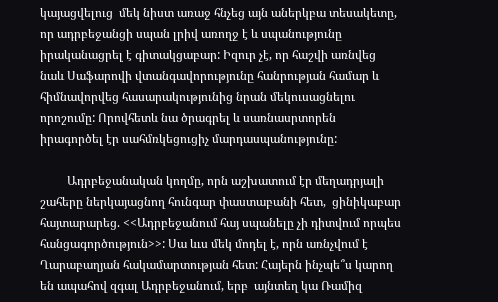կայացվելուց  մեկ նիստ առաջ հնչեց այն աներկբա տեսակետը, որ ադրբեջանցի սպան լրիվ առողջ է և սպանությունը իրականացրել է գիտակցաբար: Իզուր չէ, որ հաշվի առնվեց նաև Սաֆարովի վտանգավորությունը հանրության համար և հիմնավորվեց հասարակությունից նրան մեկուսացնելու որոշումը: Որովհետև նա ծրագրել և սառնասրտորեն իրագործել էր սահմռկեցուցիչ մարդասպանությունը:

         Ադրբեջանական կողմը, որն աշխատում էր մեղադրյալի շահերը ներկայացնող հունգար փաստաբանի հետ,  ցինիկաբար հայտարարեց. <<Ադրբեջանում հայ սպանելը չի դիտվում որպես հանցագործություն>>: Սա ևւս մեկ մոդել է, որն առնչվում է Ղարաբաղյան հակամարտության հետ: Հայերն ինչպե՞ս կարող են ապահով զգալ Ադրբեջանում, երբ  այնտեղ կա Ռամիզ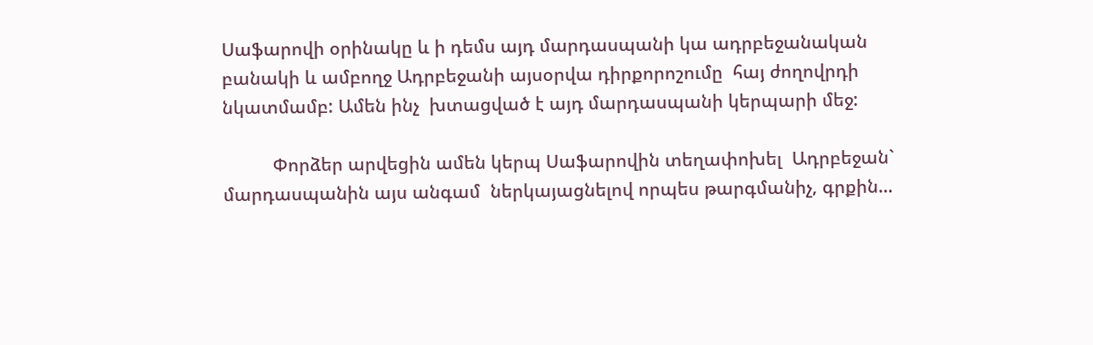Սաֆարովի օրինակը և ի դեմս այդ մարդասպանի կա ադրբեջանական բանակի և ամբողջ Ադրբեջանի այսօրվա դիրքորոշումը  հայ ժողովրդի նկատմամբ: Ամեն ինչ  խտացված է այդ մարդասպանի կերպարի մեջ:

          Փորձեր արվեցին ամեն կերպ Սաֆարովին տեղափոխել  Ադրբեջան` մարդասպանին այս անգամ  ներկայացնելով որպես թարգմանիչ, գրքին…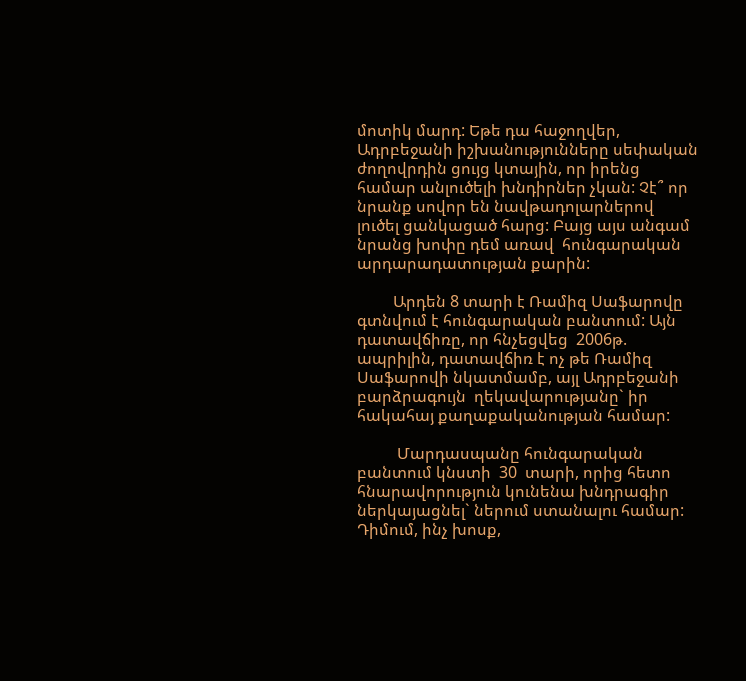մոտիկ մարդ: Եթե դա հաջողվեր, Ադրբեջանի իշխանությունները սեփական ժողովրդին ցույց կտային, որ իրենց համար անլուծելի խնդիրներ չկան: Չէ՞ որ նրանք սովոր են նավթադոլարներով լուծել ցանկացած հարց: Բայց այս անգամ  նրանց խոփը դեմ առավ  հունգարական արդարադատության քարին:

         Արդեն 8 տարի է Ռամիզ Սաֆարովը գտնվում է հունգարական բանտում: Այն դատավճիռը, որ հնչեցվեց  2006թ. ապրիլին, դատավճիռ է ոչ թե Ռամիզ Սաֆարովի նկատմամբ, այլ Ադրբեջանի  բարձրագույն  ղեկավարությանը` իր հակահայ քաղաքականության համար:

          Մարդասպանը հունգարական բանտում կնստի  30  տարի, որից հետո հնարավորություն կունենա խնդրագիր ներկայացնել` ներում ստանալու համար: Դիմում, ինչ խոսք,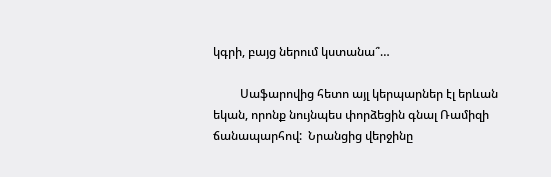կգրի, բայց ներում կստանա՞…

         Սաֆարովից հետո այլ կերպարներ էլ երևան եկան, որոնք նույնպես փորձեցին գնալ Ռամիզի ճանապարհով:  Նրանցից վերջինը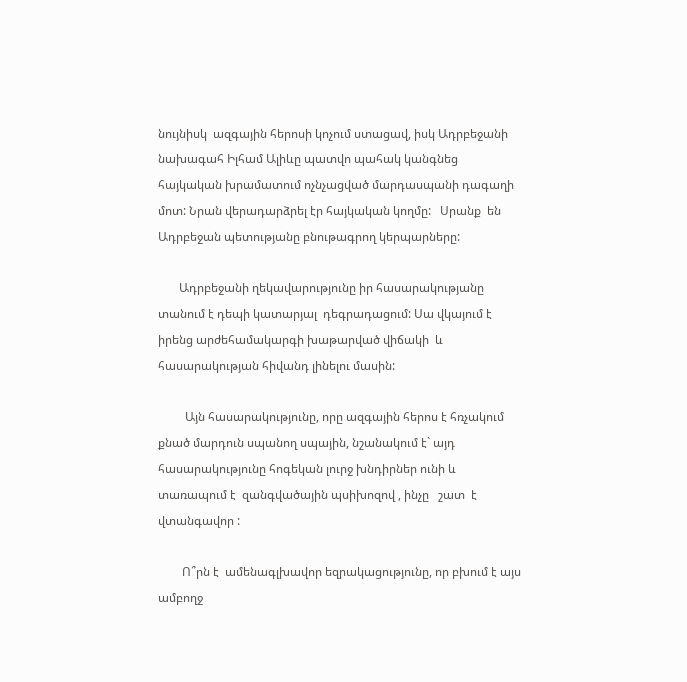նույնիսկ  ազգային հերոսի կոչում ստացավ, իսկ Ադրբեջանի նախագահ Իլհամ Ալիևը պատվո պահակ կանգնեց հայկական խրամատում ոչնչացված մարդասպանի դագաղի մոտ: Նրան վերադարձրել էր հայկական կողմը:   Սրանք  են Ադրբեջան պետությանը բնութագրող կերպարները:

       Ադրբեջանի ղեկավարությունը իր հասարակությանը տանում է դեպի կատարյալ  դեգրադացում: Սա վկայում է իրենց արժեհամակարգի խաթարված վիճակի  և հասարակության հիվանդ լինելու մասին:

         Այն հասարակությունը, որը ազգային հերոս է հռչակում քնած մարդուն սպանող սպային, նշանակում է` այդ հասարակությունը հոգեկան լուրջ խնդիրներ ունի և տառապում է  զանգվածային պսիխոզով , ինչը   շատ  է վտանգավոր :

        Ո՞րն է  ամենագլխավոր եզրակացությունը, որ բխում է այս  ամբողջ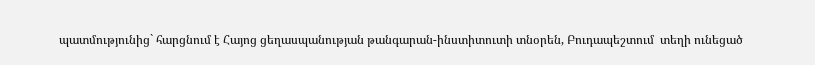պատմությունից` հարցնում է Հայոց ցեղասպանության թանգարան-ինստիտուտի տնօրեն, Բուդապեշտում  տեղի ունեցած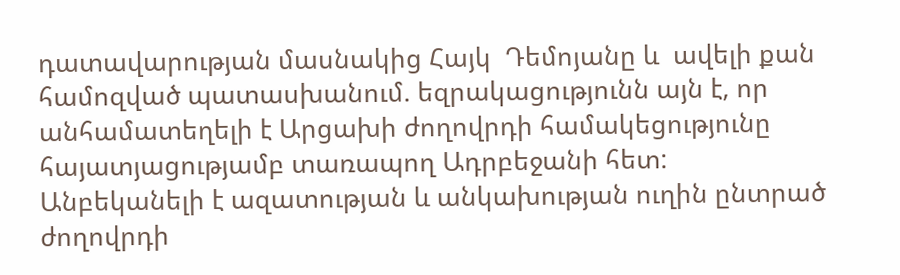դատավարության մասնակից Հայկ  Դեմոյանը և  ավելի քան համոզված պատասխանում. եզրակացությունն այն է, որ  անհամատեղելի է Արցախի ժողովրդի համակեցությունը հայատյացությամբ տառապող Ադրբեջանի հետ: Անբեկանելի է ազատության և անկախության ուղին ընտրած ժողովրդի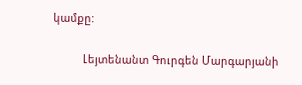կամքը:

          Լեյտենանտ Գուրգեն Մարգարյանի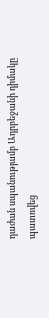դաժան սպանությամբ Ադրբեջանի դիմակը պատռվեց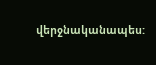վերջնականապես: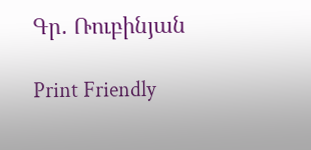Գր. Ռուբինյան

Print Friendly